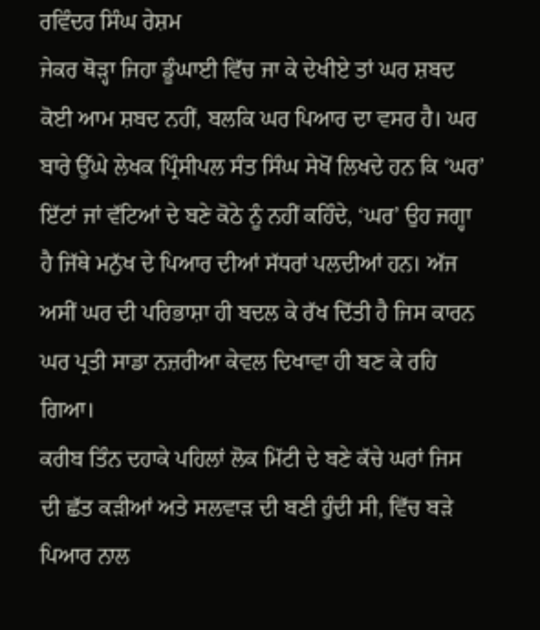ਰਵਿੰਦਰ ਸਿੰਘ ਰੇਸ਼ਮ
ਜੇਕਰ ਥੋੜ੍ਹਾ ਜਿਹਾ ਡੂੰਘਾਈ ਵਿੱਚ ਜਾ ਕੇ ਦੇਖੀਏ ਤਾਂ ਘਰ ਸ਼ਬਦ ਕੋਈ ਆਮ ਸ਼ਬਦ ਨਹੀਂ, ਬਲਕਿ ਘਰ ਪਿਆਰ ਦਾ ਵਸਰ ਹੈ। ਘਰ ਬਾਰੇ ਉੱਘੇ ਲੇਖਕ ਪ੍ਰਿੰਸੀਪਲ ਸੰਤ ਸਿੰਘ ਸੇਖੋਂ ਲਿਖਦੇ ਹਨ ਕਿ ‘ਘਰ’ ਇੱਟਾਂ ਜਾਂ ਵੱਟਿਆਂ ਦੇ ਬਣੇ ਕੋਠੇ ਨੂੰ ਨਹੀਂ ਕਹਿੰਦੇ, ‘ਘਰ’ ਉਹ ਜਗ੍ਹਾ ਹੈ ਜਿੱਥੇ ਮਨੁੱਖ ਦੇ ਪਿਆਰ ਦੀਆਂ ਸੱਧਰਾਂ ਪਲਦੀਆਂ ਹਨ। ਅੱਜ ਅਸੀਂ ਘਰ ਦੀ ਪਰਿਭਾਸ਼ਾ ਹੀ ਬਦਲ ਕੇ ਰੱਖ ਦਿੱਤੀ ਹੈ ਜਿਸ ਕਾਰਨ ਘਰ ਪ੍ਰਤੀ ਸਾਡਾ ਨਜ਼ਰੀਆ ਕੇਵਲ ਦਿਖਾਵਾ ਹੀ ਬਣ ਕੇ ਰਹਿ ਗਿਆ।
ਕਰੀਬ ਤਿੰਨ ਦਹਾਕੇ ਪਹਿਲਾਂ ਲੋਕ ਮਿੱਟੀ ਦੇ ਬਣੇ ਕੱਚੇ ਘਰਾਂ ਜਿਸ ਦੀ ਛੱਤ ਕੜੀਆਂ ਅਤੇ ਸਲਵਾੜ ਦੀ ਬਣੀ ਹੁੰਦੀ ਸੀ, ਵਿੱਚ ਬੜੇ ਪਿਆਰ ਨਾਲ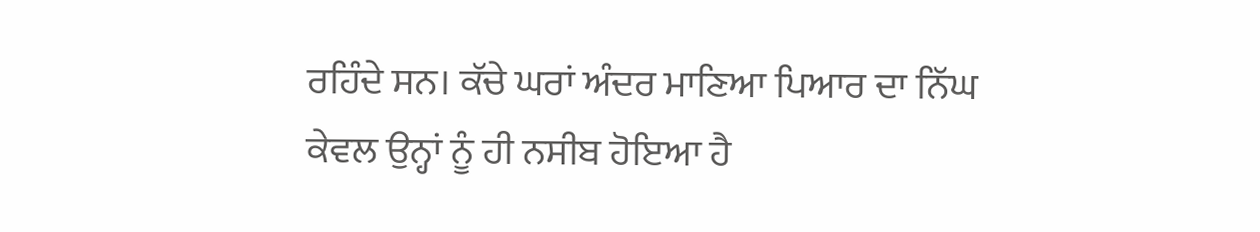ਰਹਿੰਦੇ ਸਨ। ਕੱਚੇ ਘਰਾਂ ਅੰਦਰ ਮਾਣਿਆ ਪਿਆਰ ਦਾ ਨਿੱਘ ਕੇਵਲ ਉਨ੍ਹਾਂ ਨੂੰ ਹੀ ਨਸੀਬ ਹੋਇਆ ਹੈ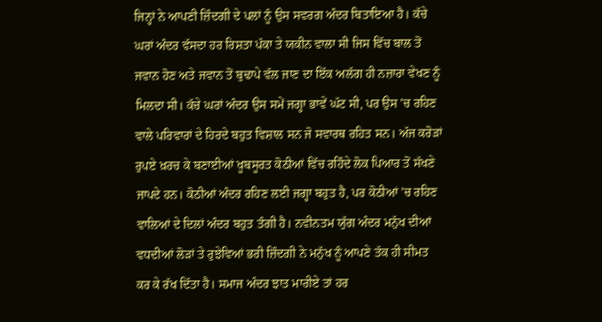ਜਿਨ੍ਹਾਂ ਨੇ ਆਪਣੀ ਜ਼ਿੰਦਗੀ ਦੇ ਪਲਾਂ ਨੂੰ ਉਸ ਸਵਰਗ ਅੰਦਰ ਬਿਤਾਇਆ ਹੈ। ਕੱਚੇ ਘਰਾਂ ਅੰਦਰ ਵੱਸਦਾ ਹਰ ਰਿਸ਼ਤਾ ਪੱਕਾ ਤੇ ਯਕੀਨ ਵਾਲਾ ਸੀ ਜਿਸ ਵਿੱਚ ਬਾਲ ਤੋਂ ਜਵਾਨ ਹੋਣ ਅਤੇ ਜਵਾਨ ਤੋਂ ਬੁਢਾਪੇ ਵੱਲ ਜਾਣ ਦਾ ਇੱਕ ਅਲੱਗ ਹੀ ਨਜ਼ਾਰਾ ਵੇਖਣ ਨੂੰ ਮਿਲਦਾ ਸੀ। ਕੱਚੇ ਘਰਾਂ ਅੰਦਰ ਉਸ ਸਮੇਂ ਜਗ੍ਹਾ ਭਾਵੇਂ ਘੱਟ ਸੀ, ਪਰ ਉਸ ’ਚ ਰਹਿਣ ਵਾਲੇ ਪਰਿਵਾਰਾਂ ਦੇ ਹਿਰਦੇ ਬਹੁਤ ਵਿਸ਼ਾਲ ਸਨ ਜੋ ਸਵਾਰਥ ਰਹਿਤ ਸਨ। ਅੱਜ ਕਰੋੜਾਂ ਰੁਪਏ ਖ਼ਰਚ ਕੇ ਬਣਾਈਆਂ ਖੂਬਸੂਰਤ ਕੋਠੀਆਂ ਵਿੱਚ ਰਹਿੰਦੇ ਲੋਕ ਪਿਆਰ ਤੋਂ ਸੱਖਣੇ ਜਾਪਦੇ ਹਨ। ਕੋਠੀਆਂ ਅੰਦਰ ਰਹਿਣ ਲਈ ਜਗ੍ਹਾ ਬਹੁਤ ਹੈ, ਪਰ ਕੋਠੀਆਂ ’ਚ ਰਹਿਣ ਵਾਲਿਆਂ ਦੇ ਦਿਲਾਂ ਅੰਦਰ ਬਹੁਤ ਤੰਗੀ ਹੈ। ਨਵੀਨਤਮ ਯੁੱਗ ਅੰਦਰ ਮਨੁੱਖ ਦੀਆਂ ਵਧਦੀਆਂ ਲੋੜਾਂ ਤੇ ਰੁਝੇਵਿਆਂ ਭਰੀ ਜ਼ਿੰਦਗੀ ਨੇ ਮਨੁੱਖ ਨੂੰ ਆਪਣੇ ਤੱਕ ਹੀ ਸੀਮਤ ਕਰ ਕੇ ਰੱਖ ਦਿੱਤਾ ਹੈ। ਸਮਾਜ ਅੰਦਰ ਝਾਤ ਮਾਰੀਏ ਤਾਂ ਹਰ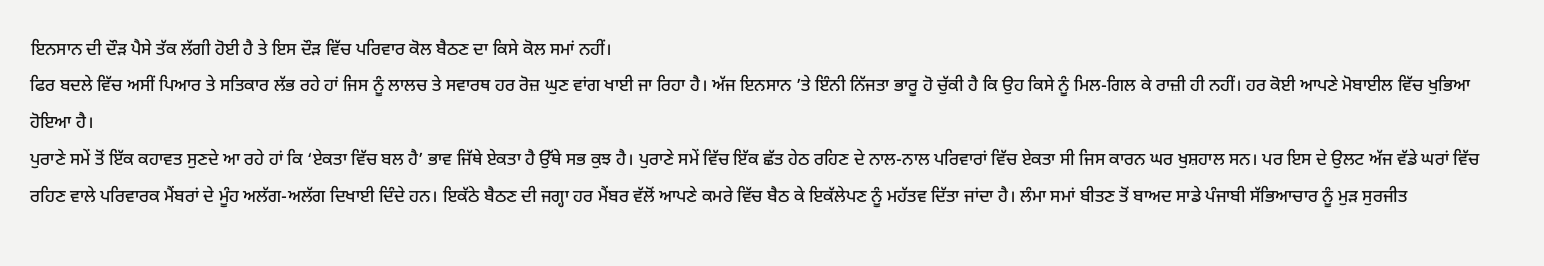ਇਨਸਾਨ ਦੀ ਦੌੜ ਪੈਸੇ ਤੱਕ ਲੱਗੀ ਹੋਈ ਹੈ ਤੇ ਇਸ ਦੌੜ ਵਿੱਚ ਪਰਿਵਾਰ ਕੋਲ ਬੈਠਣ ਦਾ ਕਿਸੇ ਕੋਲ ਸਮਾਂ ਨਹੀਂ।
ਫਿਰ ਬਦਲੇ ਵਿੱਚ ਅਸੀਂ ਪਿਆਰ ਤੇ ਸਤਿਕਾਰ ਲੱਭ ਰਹੇ ਹਾਂ ਜਿਸ ਨੂੰ ਲਾਲਚ ਤੇ ਸਵਾਰਥ ਹਰ ਰੋਜ਼ ਘੁਣ ਵਾਂਗ ਖਾਈ ਜਾ ਰਿਹਾ ਹੈ। ਅੱਜ ਇਨਸਾਨ ’ਤੇ ਇੰਨੀ ਨਿੱਜਤਾ ਭਾਰੂ ਹੋ ਚੁੱਕੀ ਹੈ ਕਿ ਉਹ ਕਿਸੇ ਨੂੰ ਮਿਲ-ਗਿਲ ਕੇ ਰਾਜ਼ੀ ਹੀ ਨਹੀਂ। ਹਰ ਕੋਈ ਆਪਣੇ ਮੋਬਾਈਲ ਵਿੱਚ ਖੁਭਿਆ ਹੋਇਆ ਹੈ।
ਪੁਰਾਣੇ ਸਮੇਂ ਤੋਂ ਇੱਕ ਕਹਾਵਤ ਸੁਣਦੇ ਆ ਰਹੇ ਹਾਂ ਕਿ ‘ਏਕਤਾ ਵਿੱਚ ਬਲ ਹੈ’ ਭਾਵ ਜਿੱਥੇ ਏਕਤਾ ਹੈ ਉੱਥੇ ਸਭ ਕੁਝ ਹੈ। ਪੁਰਾਣੇ ਸਮੇਂ ਵਿੱਚ ਇੱਕ ਛੱਤ ਹੇਠ ਰਹਿਣ ਦੇ ਨਾਲ-ਨਾਲ ਪਰਿਵਾਰਾਂ ਵਿੱਚ ਏਕਤਾ ਸੀ ਜਿਸ ਕਾਰਨ ਘਰ ਖੁਸ਼ਹਾਲ ਸਨ। ਪਰ ਇਸ ਦੇ ਉਲਟ ਅੱਜ ਵੱਡੇ ਘਰਾਂ ਵਿੱਚ ਰਹਿਣ ਵਾਲੇ ਪਰਿਵਾਰਕ ਮੈਂਬਰਾਂ ਦੇ ਮੂੰਹ ਅਲੱਗ-ਅਲੱਗ ਦਿਖਾਈ ਦਿੰਦੇ ਹਨ। ਇਕੱਠੇ ਬੈਠਣ ਦੀ ਜਗ੍ਹਾ ਹਰ ਮੈਂਬਰ ਵੱਲੋਂ ਆਪਣੇ ਕਮਰੇ ਵਿੱਚ ਬੈਠ ਕੇ ਇਕੱਲੇਪਣ ਨੂੰ ਮਹੱਤਵ ਦਿੱਤਾ ਜਾਂਦਾ ਹੈ। ਲੰਮਾ ਸਮਾਂ ਬੀਤਣ ਤੋਂ ਬਾਅਦ ਸਾਡੇ ਪੰਜਾਬੀ ਸੱਭਿਆਚਾਰ ਨੂੰ ਮੁੜ ਸੁਰਜੀਤ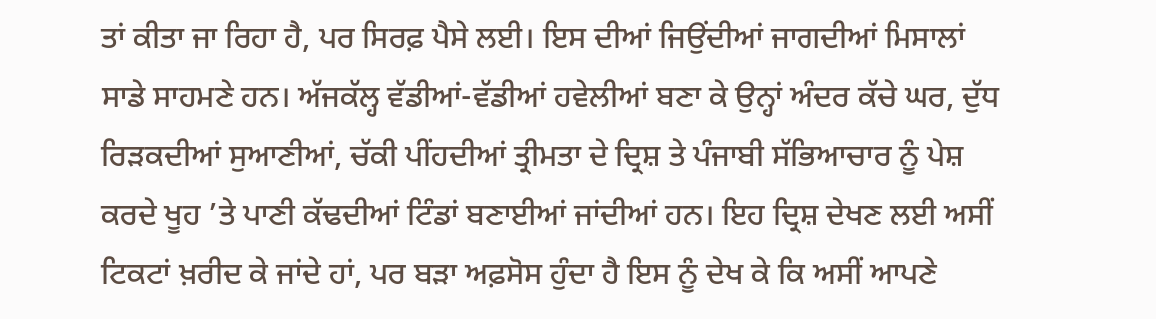ਤਾਂ ਕੀਤਾ ਜਾ ਰਿਹਾ ਹੈ, ਪਰ ਸਿਰਫ਼ ਪੈਸੇ ਲਈ। ਇਸ ਦੀਆਂ ਜਿਉਂਦੀਆਂ ਜਾਗਦੀਆਂ ਮਿਸਾਲਾਂ ਸਾਡੇ ਸਾਹਮਣੇ ਹਨ। ਅੱਜਕੱਲ੍ਹ ਵੱਡੀਆਂ-ਵੱਡੀਆਂ ਹਵੇਲੀਆਂ ਬਣਾ ਕੇ ਉਨ੍ਹਾਂ ਅੰਦਰ ਕੱਚੇ ਘਰ, ਦੁੱਧ ਰਿੜਕਦੀਆਂ ਸੁਆਣੀਆਂ, ਚੱਕੀ ਪੀਂਹਦੀਆਂ ਤ੍ਰੀਮਤਾ ਦੇ ਦ੍ਰਿਸ਼ ਤੇ ਪੰਜਾਬੀ ਸੱਭਿਆਚਾਰ ਨੂੰ ਪੇਸ਼ ਕਰਦੇ ਖੂਹ ’ਤੇ ਪਾਣੀ ਕੱਢਦੀਆਂ ਟਿੰਡਾਂ ਬਣਾਈਆਂ ਜਾਂਦੀਆਂ ਹਨ। ਇਹ ਦ੍ਰਿਸ਼ ਦੇਖਣ ਲਈ ਅਸੀਂ ਟਿਕਟਾਂ ਖ਼ਰੀਦ ਕੇ ਜਾਂਦੇ ਹਾਂ, ਪਰ ਬੜਾ ਅਫ਼ਸੋਸ ਹੁੰਦਾ ਹੈ ਇਸ ਨੂੰ ਦੇਖ ਕੇ ਕਿ ਅਸੀਂ ਆਪਣੇ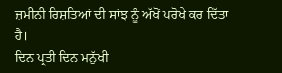ਜ਼ਮੀਨੀ ਰਿਸ਼ਤਿਆਂ ਦੀ ਸਾਂਝ ਨੂੰ ਅੱਖੋਂ ਪਰੋਖੇ ਕਰ ਦਿੱਤਾ ਹੈ।
ਦਿਨ ਪ੍ਰਤੀ ਦਿਨ ਮਨੁੱਖੀ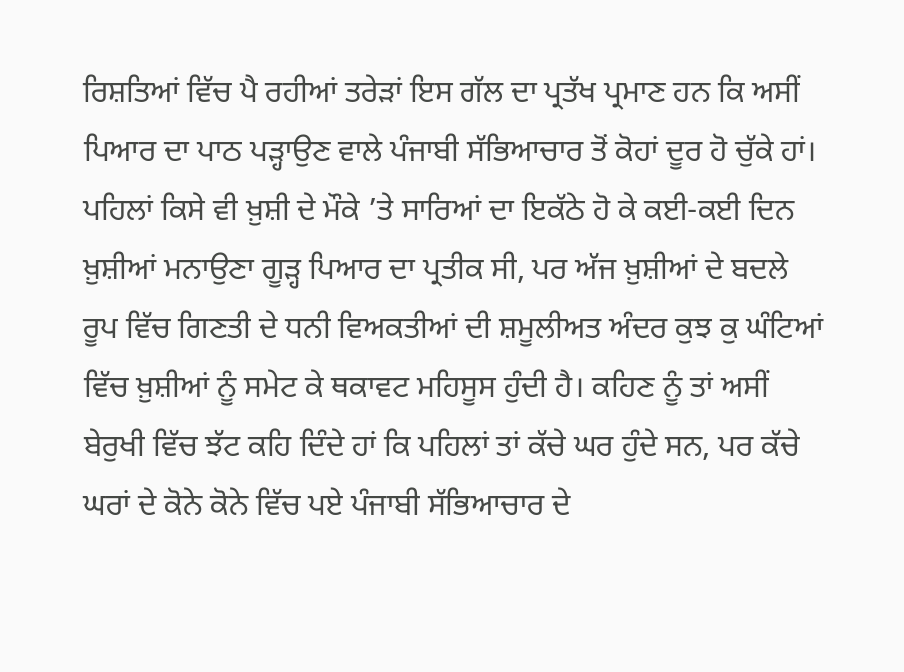ਰਿਸ਼ਤਿਆਂ ਵਿੱਚ ਪੈ ਰਹੀਆਂ ਤਰੇੜਾਂ ਇਸ ਗੱਲ ਦਾ ਪ੍ਰਤੱਖ ਪ੍ਰਮਾਣ ਹਨ ਕਿ ਅਸੀਂ ਪਿਆਰ ਦਾ ਪਾਠ ਪੜ੍ਹਾਉਣ ਵਾਲੇ ਪੰਜਾਬੀ ਸੱਭਿਆਚਾਰ ਤੋਂ ਕੋਹਾਂ ਦੂਰ ਹੋ ਚੁੱਕੇ ਹਾਂ। ਪਹਿਲਾਂ ਕਿਸੇ ਵੀ ਖ਼ੁਸ਼ੀ ਦੇ ਮੌਕੇ ’ਤੇ ਸਾਰਿਆਂ ਦਾ ਇਕੱਠੇ ਹੋ ਕੇ ਕਈ-ਕਈ ਦਿਨ ਖ਼ੁਸ਼ੀਆਂ ਮਨਾਉਣਾ ਗੂੜ੍ਹ ਪਿਆਰ ਦਾ ਪ੍ਰਤੀਕ ਸੀ, ਪਰ ਅੱਜ ਖ਼ੁਸ਼ੀਆਂ ਦੇ ਬਦਲੇ ਰੂਪ ਵਿੱਚ ਗਿਣਤੀ ਦੇ ਧਨੀ ਵਿਅਕਤੀਆਂ ਦੀ ਸ਼ਮੂਲੀਅਤ ਅੰਦਰ ਕੁਝ ਕੁ ਘੰਟਿਆਂ ਵਿੱਚ ਖ਼ੁਸ਼ੀਆਂ ਨੂੰ ਸਮੇਟ ਕੇ ਥਕਾਵਟ ਮਹਿਸੂਸ ਹੁੰਦੀ ਹੈ। ਕਹਿਣ ਨੂੰ ਤਾਂ ਅਸੀਂ ਬੇਰੁਖੀ ਵਿੱਚ ਝੱਟ ਕਹਿ ਦਿੰਦੇ ਹਾਂ ਕਿ ਪਹਿਲਾਂ ਤਾਂ ਕੱਚੇ ਘਰ ਹੁੰਦੇ ਸਨ, ਪਰ ਕੱਚੇ ਘਰਾਂ ਦੇ ਕੋਨੇ ਕੋਨੇ ਵਿੱਚ ਪਏ ਪੰਜਾਬੀ ਸੱਭਿਆਚਾਰ ਦੇ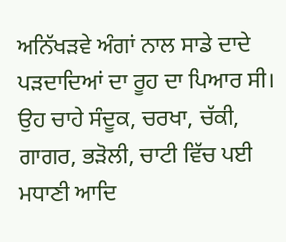ਅਨਿੱਖੜਵੇ ਅੰਗਾਂ ਨਾਲ ਸਾਡੇ ਦਾਦੇ ਪੜਦਾਦਿਆਂ ਦਾ ਰੂਹ ਦਾ ਪਿਆਰ ਸੀ। ਉਹ ਚਾਹੇ ਸੰਦੂਕ, ਚਰਖਾ, ਚੱਕੀ, ਗਾਗਰ, ਭੜੋਲੀ, ਚਾਟੀ ਵਿੱਚ ਪਈ ਮਧਾਣੀ ਆਦਿ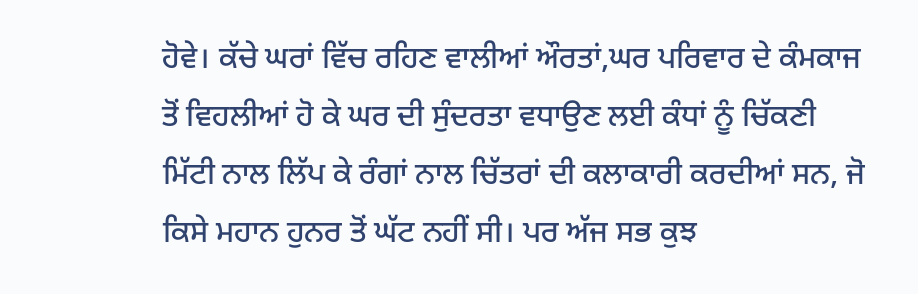ਹੋਵੇ। ਕੱਚੇ ਘਰਾਂ ਵਿੱਚ ਰਹਿਣ ਵਾਲੀਆਂ ਔਰਤਾਂ,ਘਰ ਪਰਿਵਾਰ ਦੇ ਕੰਮਕਾਜ ਤੋਂ ਵਿਹਲੀਆਂ ਹੋ ਕੇ ਘਰ ਦੀ ਸੁੰਦਰਤਾ ਵਧਾਉਣ ਲਈ ਕੰਧਾਂ ਨੂੰ ਚਿੱਕਣੀ ਮਿੱਟੀ ਨਾਲ ਲਿੱਪ ਕੇ ਰੰਗਾਂ ਨਾਲ ਚਿੱਤਰਾਂ ਦੀ ਕਲਾਕਾਰੀ ਕਰਦੀਆਂ ਸਨ, ਜੋ ਕਿਸੇ ਮਹਾਨ ਹੁਨਰ ਤੋਂ ਘੱਟ ਨਹੀਂ ਸੀ। ਪਰ ਅੱਜ ਸਭ ਕੁਝ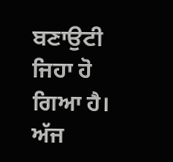ਬਣਾਉਟੀ ਜਿਹਾ ਹੋ ਗਿਆ ਹੈ। ਅੱਜ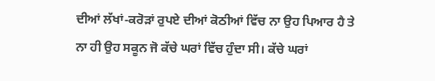ਦੀਆਂ ਲੱਖਾਂ-ਕਰੋੜਾਂ ਰੁਪਏ ਦੀਆਂ ਕੋਠੀਆਂ ਵਿੱਚ ਨਾ ਉਹ ਪਿਆਰ ਹੈ ਤੇ ਨਾ ਹੀ ਉਹ ਸਕੂਨ ਜੋ ਕੱਚੇ ਘਰਾਂ ਵਿੱਚ ਹੁੰਦਾ ਸੀ। ਕੱਚੇ ਘਰਾਂ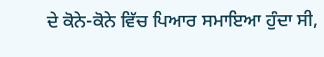ਦੇ ਕੋਨੇ-ਕੋਨੇ ਵਿੱਚ ਪਿਆਰ ਸਮਾਇਆ ਹੁੰਦਾ ਸੀ,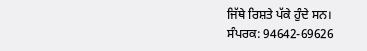ਜਿੱਥੇ ਰਿਸ਼ਤੇ ਪੱਕੇ ਹੁੰਦੇ ਸਨ।
ਸੰਪਰਕ: 94642-69626